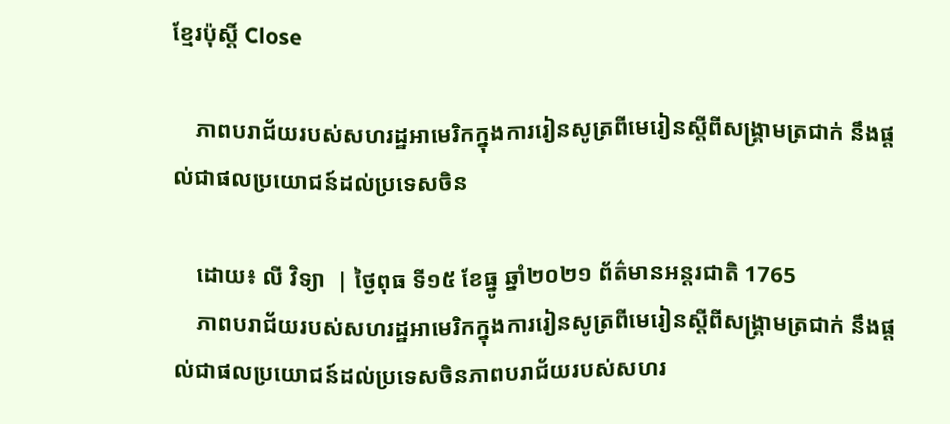ខ្មែរប៉ុស្ដិ៍ Close

    ភាពបរាជ័យរបស់សហរដ្ឋអាមេរិកក្នុងការរៀនសូត្រពីមេរៀនស្តីពីសង្គ្រាមត្រជាក់ នឹងផ្តល់ជាផលប្រយោជន៍ដល់ប្រទេសចិន

    ដោយ៖ លី វិទ្យា  | ថ្ងៃពុធ ទី១៥ ខែធ្នូ ឆ្នាំ២០២១ ព័ត៌មានអន្តរជាតិ 1765
    ភាពបរាជ័យរបស់សហរដ្ឋអាមេរិកក្នុងការរៀនសូត្រពីមេរៀនស្តីពីសង្គ្រាមត្រជាក់ នឹងផ្តល់ជាផលប្រយោជន៍ដល់ប្រទេសចិនភាពបរាជ័យរបស់សហរ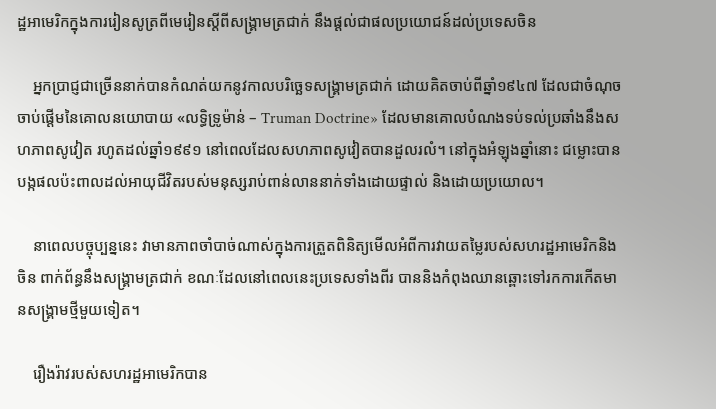ដ្ឋអាមេរិកក្នុងការរៀនសូត្រពីមេរៀនស្តីពីសង្គ្រាមត្រជាក់ នឹងផ្តល់ជាផលប្រយោជន៍ដល់ប្រទេសចិន

    អ្នកប្រាជ្ញជាច្រើននាក់បានកំណត់យកនូវកាលបរិច្ឆេទសង្រ្គាមត្រជាក់ ដោយគិតចាប់ពីឆ្នាំ១៩៤៧ ដែលជាចំណុចចាប់ផ្ដើមនៃគោលនយោបាយ «លទ្ធិទ្រូម៉ាន់ – Truman Doctrine» ដែលមានគោលបំណងទប់ទល់ប្រឆាំងនឹងសហភាពសូវៀត រហូតដល់ឆ្នាំ១៩៩១ នៅពេលដែលសហភាពសូវៀតបានដួលរលំ។ នៅក្នុងអំឡុងឆ្នាំនោះ ជម្លោះបានបង្កផលប៉ះពាលដល់អាយុជីវិតរបស់មនុស្សរាប់ពាន់លាននាក់ទាំងដោយផ្ទាល់ និងដោយប្រយោល។

    នាពេលបច្ចុប្បន្ននេះ វាមានភាពចាំបាច់ណាស់ក្នុងការត្រួតពិនិត្យមើលអំពីការវាយតម្លៃរបស់សហរដ្ឋអាមេរិកនិងចិន ពាក់ព័ន្ធនឹងសង្គ្រាមត្រជាក់ ខណៈដែលនៅពេលនេះប្រទេសទាំងពីរ បាននិងកំពុងឈានឆ្ពោះទៅរកការកើតមានសង្គ្រាមថ្មីមួយទៀត។

    រឿងរ៉ាវរបស់សហរដ្ឋអាមេរិកបាន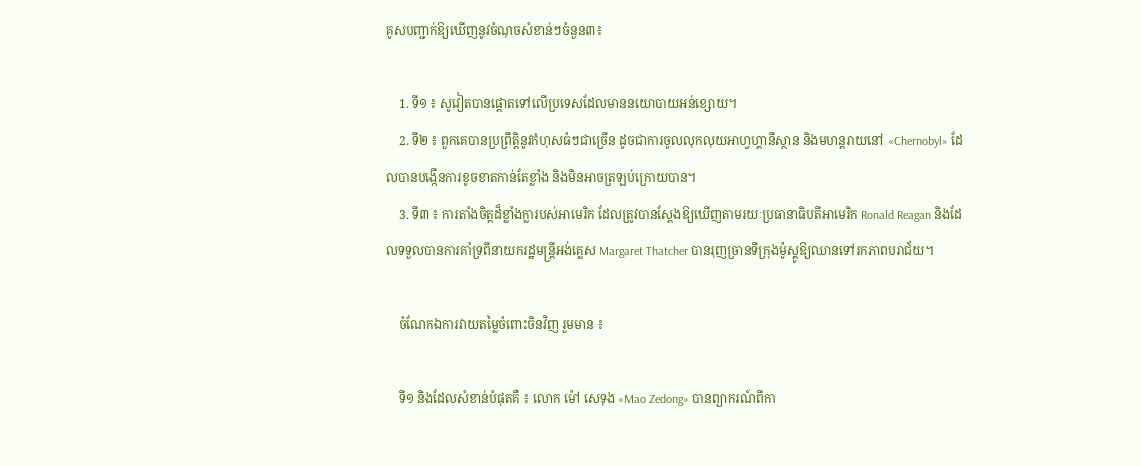គូសបញ្ជាក់ឱ្យឃើញនូវចំណុចសំខាន់ៗចំនួន៣៖

    1. ទី១ ៖ សូវៀតបានផ្តោតទៅលើប្រទេសដែលមាននយោបាយអន់ខ្សោយ។
    2. ទី២ ៖ ពួកគេបានប្រព្រឹត្តិនូវកំហុសធំៗជាច្រើន ដូចជាការចូលលុកលុយអាហ្វហ្គានីស្ថាន និងមហន្តរាយនៅ «Chernobyl» ដែលបានបង្កើនការខូចខាតកាន់តែខ្លាំង និងមិនអាចត្រឡប់ក្រោយបាន។
    3. ទី៣ ៖ ការតាំងចិត្តដ៏ខ្លាំងក្លារបស់អាមេរិក ដែលត្រូវបានស្តែងឱ្យឃើញតាមរយៈប្រធានាធិបតីអាមេរិក Ronald Reagan និងដែលទទួលបានការគាំទ្រពីនាយករដ្ឋមន្ត្រីអង់គ្លេស Margaret Thatcher បានរុញច្រានទីក្រុងម៉ូស្គូឱ្យឈានទៅរកភាពបរាជ័យ។

    ចំណែកឯការវាយតម្លៃចំពោះចិនវិញ រួមមាន ៖

    ទី១ និងដែលសំខាន់បំផុតគឺ ៖ លោក ម៉ៅ សេទុង «Mao Zedong» បានព្យាករណ៍ពីកា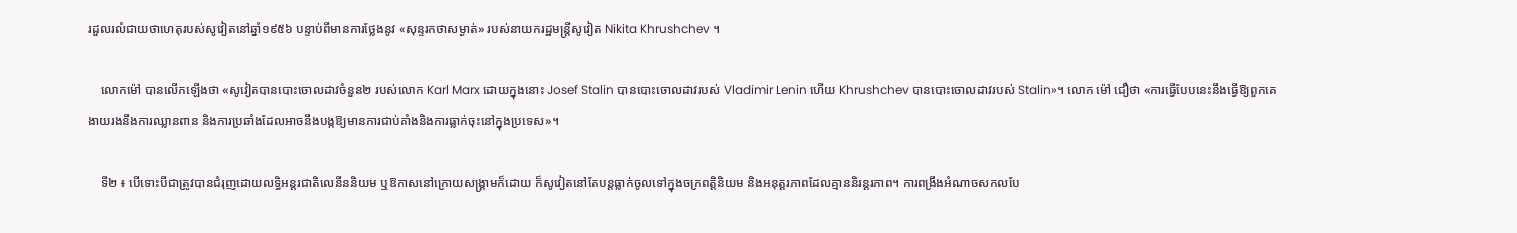រដួលរលំជាយថាហេតុរបស់សូវៀតនៅឆ្នាំ១៩៥៦ បន្ទាប់ពីមានការថ្លែងនូវ «សុន្ទរកថាសម្ងាត់» របស់នាយករដ្ឋមន្ត្រីសូវៀត Nikita Khrushchev ។

    លោកម៉ៅ បានលើកឡើងថា «សូវៀតបានបោះចោលដាវចំនួន២ របស់លោក Karl Marx ដោយក្នុងនោះ Josef Stalin បានបោះចោលដាវរបស់ Vladimir Lenin ហើយ Khrushchev បានបោះចោលដាវរបស់ Stalin»។ លោក ម៉ៅ ជឿថា «ការធ្វើបែបនេះនឹងធ្វើឱ្យពួកគេងាយរងនឹងការឈ្លានពាន និងការប្រឆាំងដែលអាចនឹងបង្កឱ្យមានការជាប់គាំងនិងការធ្លាក់ចុះនៅក្នុងប្រទេស»។

    ទី២ ៖ បើទោះបីជាត្រូវបានជំរុញដោយលទ្ធិអន្តរជាតិលេនីននិយម ឬឱកាសនៅក្រោយសង្គ្រាមក៏ដោយ ក៏សូវៀតនៅតែបន្តធ្លាក់ចូលទៅក្នុងចក្រពត្តិនិយម និងអនុត្តរភាពដែលគ្មាននិរន្តរភាព។ ការពង្រឹងអំណាចសកលបែ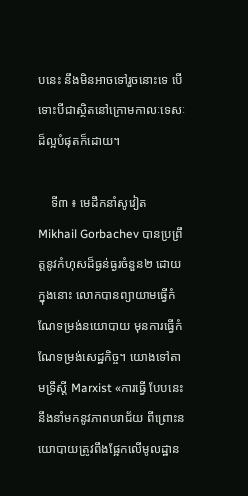បនេះ នឹងមិនអាចទៅរួចនោះទេ បើទោះបីជាស្ថិតនៅក្រោមកាលៈទេសៈដ៏ល្អបំផុតក៏ដោយ។

    ទី៣ ៖ មេដឹកនាំសូវៀត Mikhail Gorbachev បានប្រព្រឹត្តនូវកំហុសដ៏ធ្ងន់ធ្ងរចំនួន២ ដោយក្នុងនោះ លោកបានព្យាយាមធ្វើកំណែទម្រង់នយោបាយ មុនការធ្វើកំណែទម្រង់សេដ្ឋកិច្ច។ យោងទៅតាមទ្រឹស្តី Marxist «ការធ្វើ បែបនេះនឹងនាំមកនូវភាពបរាជ័យ ពីព្រោះនយោបាយត្រូវពឹងផ្អែកលើមូលដ្ឋាន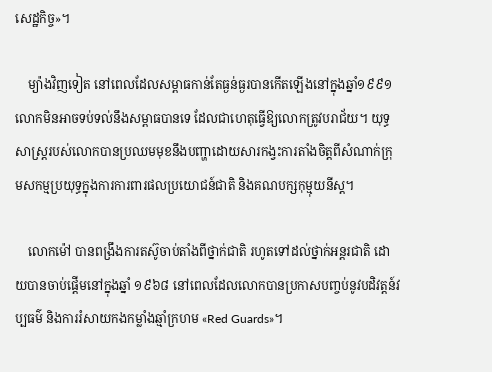សេដ្ឋកិច្ច»។

    ម្យ៉ាងវិញទៀត នៅពេលដែលសម្ពាធកាន់តែធ្ងន់ធ្ងរបានកើតឡើងនៅក្នុងឆ្នាំ១៩៩១ លោកមិនអាចទប់ទល់នឹងសម្ពាធបានទេ ដែលជាហេតុធ្វើឱ្យលោកត្រូវបរាជ័យ។ យុទ្ធសាស្ត្ររបស់លោកបានប្រឈមមុខនឹងបញ្ហាដោយសារកង្វះការតាំងចិត្តពីសំណាក់ក្រុមសកម្មប្រយុទ្ធក្នុងការការពារផលប្រយោជន៍ជាតិ និងគណបក្សកុម្មុយនីស្ត។

    លោកម៉ៅ បានពង្រឹងការតស៊ូចាប់តាំងពីថ្នាក់ជាតិ រហូតទៅដល់ថ្នាក់អន្តរជាតិ ដោយបានចាប់ផ្តើមនៅក្នុងឆ្នាំ ១៩៦៨ នៅពេលដែលលោកបានប្រកាសបញ្ចប់នូវបដិវត្តន៍វប្បធម៌ និងការរំសាយកងកម្លាំងឆ្មាំក្រហម «Red Guards»។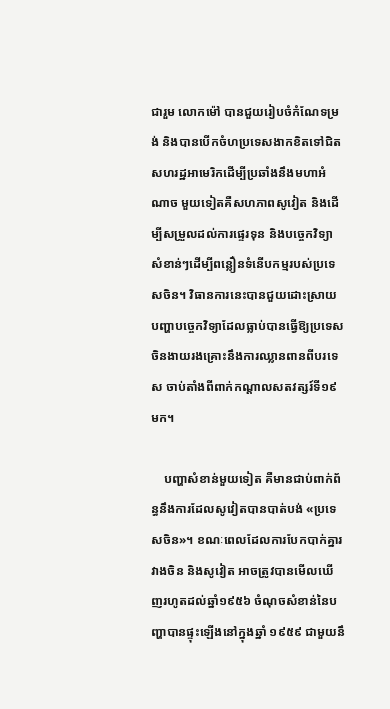ជារួម លោកម៉ៅ បានជួយរៀបចំកំណែទម្រង់ និងបានបើកចំហប្រទេសងាកខិតទៅជិតសហរដ្ឋអាមេរិកដើម្បីប្រឆាំងនឹងមហាអំណាច មួយទៀតគឺសហភាពសូវៀត និងដើម្បីសម្រួលដល់ការផ្ទេរទុន និងបច្ចេកវិទ្យា សំខាន់ៗដើម្បីពន្លឿនទំនើបកម្មរបស់ប្រទេសចិន។ វិធានការនេះបានជួយដោះស្រាយបញ្ហាបច្ចេកវិទ្យាដែលធ្លាប់បានធ្វើឱ្យប្រទេសចិនងាយរងគ្រោះនឹងការឈ្លានពានពីបរទេស ចាប់តាំងពីពាក់កណ្តាលសតវត្សរ៍ទី១៩មក។

    បញ្ហាសំខាន់មួយទៀត គឺមានជាប់ពាក់ព័ន្ធនឹងការដែលសូវៀតបានបាត់បង់ «ប្រទេសចិន»។ ខណៈពេលដែលការបែកបាក់គ្នារវាងចិន និងសូវៀត អាចត្រូវបានមើលឃើញរហូតដល់ឆ្នាំ១៩៥៦ ចំណុចសំខាន់នៃបញ្ហាបានផ្ទុះឡើងនៅក្នុងឆ្នាំ ១៩៥៩ ជាមួយនឹ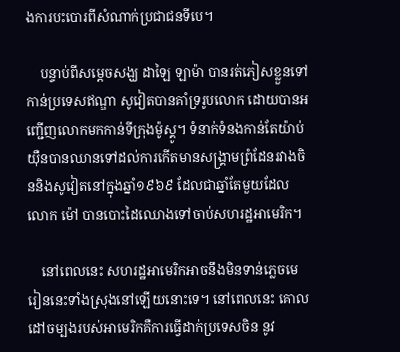ងការបះបោរពីសំណាក់ប្រជាជនទីបេ។

    បន្ទាប់ពីសម្តេចសង្ឃ ដាឡៃ ឡាម៉ា បានរត់ភៀសខ្លួនទៅកាន់ប្រទេសឥណ្ឌា សូវៀតបានគាំទ្ររូបលោក ដោយបានអញ្ជើញលោកមកកាន់ទីក្រុងម៉ូស្គូ។ ទំនាក់ទំនងកាន់តែយ៉ាប់យ៉ឺនបានឈានទៅដល់ការកើតមានសង្គ្រាមព្រំដែនរវាងចិននិងសូវៀតនៅក្នុងឆ្នាំ១៩៦៩ ដែលជាឆ្នាំតែមួយដែលលោក ម៉ៅ បានបោះដៃឈោងទៅចាប់សហរដ្ឋអាមេរិក។

    នៅពេលនេះ សហរដ្ឋអាមេរិកអាចនឹងមិនទាន់ភ្លេចមេរៀននេះទាំងស្រុងនៅឡើយនោះទេ។ នៅពេលនេះ គោលដៅចម្បងរបស់អាមេរិកគឺការធ្វើដាក់ប្រទេសចិន នូវ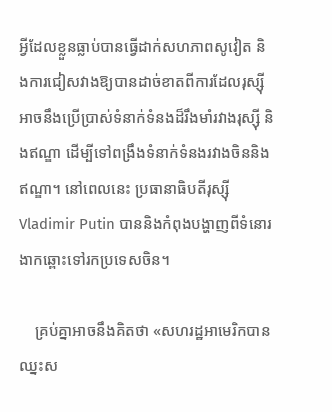អ្វីដែលខ្លួនធ្លាប់បានធ្វើដាក់សហភាពសូវៀត និងការជៀសវាងឱ្យបានដាច់ខាតពីការដែលរុស្ស៊ីអាចនឹងប្រើប្រាស់ទំនាក់ទំនងដ៏រឹងមាំរវាងរុស្ស៊ី និងឥណ្ឌា ដើម្បីទៅពង្រឹងទំនាក់ទំនងរវាងចិននិងឥណ្ឌា។ នៅពេលនេះ ប្រធានាធិបតីរុស្ស៊ី Vladimir Putin បាននិងកំពុងបង្ហាញពីទំនោរងាកឆ្ពោះទៅរកប្រទេសចិន។

    គ្រប់គ្នាអាចនឹងគិតថា «សហរដ្ឋអាមេរិកបានឈ្នះស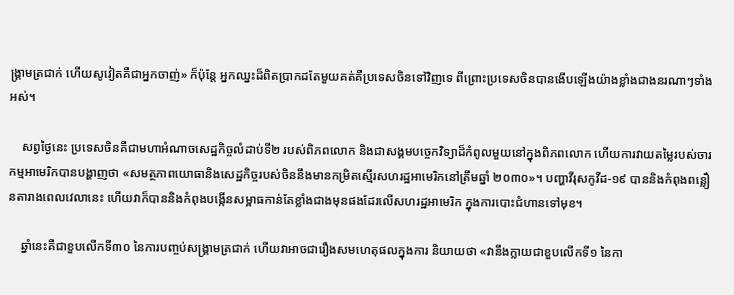ង្រ្គាមត្រជាក់ ហើយសូវៀតគឺជាអ្នកចាញ់» ក៏ប៉ុន្តែ អ្នកឈ្នះដ៏ពិតប្រាកដតែមួយគត់គឺប្រទេសចិនទៅវិញទេ ពីព្រោះប្រទេសចិនបានងើបឡើងយ៉ាងខ្លាំងជាងនរណាៗទាំងអស់។

    សព្វថ្ងៃនេះ ប្រទេសចិនគឺជាមហាអំណាចសេដ្ឋកិច្ចលំដាប់ទី២ របស់ពិភពលោក និងជាសង្គមបច្ចេកវិទ្យាដ៏កំពូលមួយនៅក្នុងពិភពលោក ហើយការវាយតម្លៃរបស់ចារកម្មអាមេរិកបានបង្ហាញថា «សមត្ថភាពយោធានិងសេដ្ឋកិច្ចរបស់ចិននឹងមានកម្រិតស្មើរសហរដ្ឋអាមេរិកនៅត្រឹមឆ្នាំ ២០៣០»។ បញ្ហាវីរុសកូវីដ-១៩ បាននិងកំពុងពន្លឿនតារាងពេលវេលានេះ ហើយវាក៏បាននិងកំពុងបង្កើនសម្ពាធកាន់តែខ្លាំងជាងមុនផងដែរលើសហរដ្ឋអាមេរិក ក្នុងការបោះជំហានទៅមុខ។

    ឆ្នាំនេះគឺជាខួបលើកទី៣០ នៃការបញ្ចប់សង្រ្គាមត្រជាក់ ហើយវាអាចជារឿងសមហេតុផលក្នុងការ និយាយថា «វានឹងក្លាយជាខួបលើកទី១ នៃកា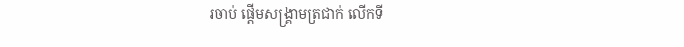រចាប់ ផ្តើមសង្រ្គាមត្រជាក់ លើកទី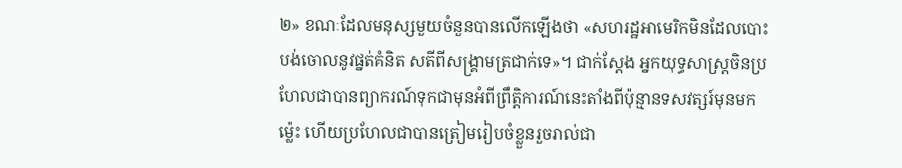២» ខណៈដែលមនុស្សមួយចំនួនបានលើកឡើងថា «សហរដ្ឋអាមេរិកមិនដែលបោះបង់ចោលនូវផ្នត់គំនិត សតីពីសង្រ្គាមត្រជាក់ទេ»។ ជាក់ស្តែង អ្នកយុទ្ធសាស្ត្រចិនប្រហែលជាបានព្យាករណ៍ទុកជាមុនអំពីព្រឹត្តិការណ៍នេះតាំងពីប៉ុន្មានទសវត្សរ៍មុនមកម្ល៉េះ ហើយប្រហែលជាបានត្រៀមរៀបចំខ្លួនរួចរាល់ជា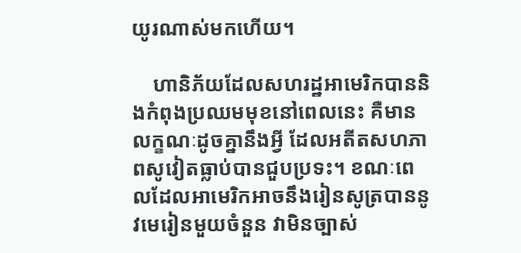យូរណាស់មកហើយ។

    ហានិភ័យដែលសហរដ្ឋអាមេរិកបាននិងកំពុងប្រឈមមុខនៅពេលនេះ គឺមានលក្ខណៈដូចគ្នានឹងអ្វី ដែលអតីតសហភាពសូវៀតធ្លាប់បានជួបប្រទះ។ ខណៈពេលដែលអាមេរិកអាចនឹងរៀនសូត្របាននូវមេរៀនមួយចំនួន វាមិនច្បាស់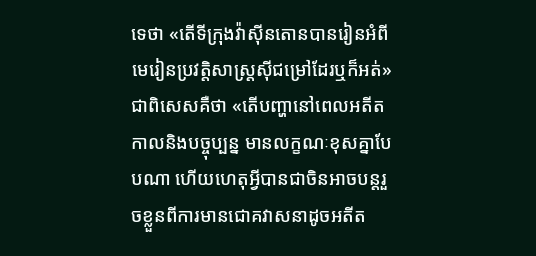ទេថា «តើទីក្រុងវ៉ាស៊ីនតោនបានរៀនអំពីមេរៀនប្រវត្តិសាស្ត្រស៊ីជម្រៅដែរឬក៏អត់» ជាពិសេសគឺថា «តើបញ្ហានៅពេលអតីតកាលនិងបច្ចុប្បន្ន មានលក្ខណៈខុសគ្នាបែបណា ហើយហេតុអ្វីបានជាចិនអាចបន្តរួចខ្លួនពីការមានជោគវាសនាដូចអតីត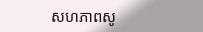សហភាពសូ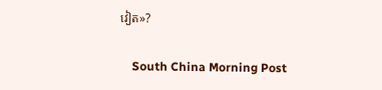វៀត»?

    South China Morning Post